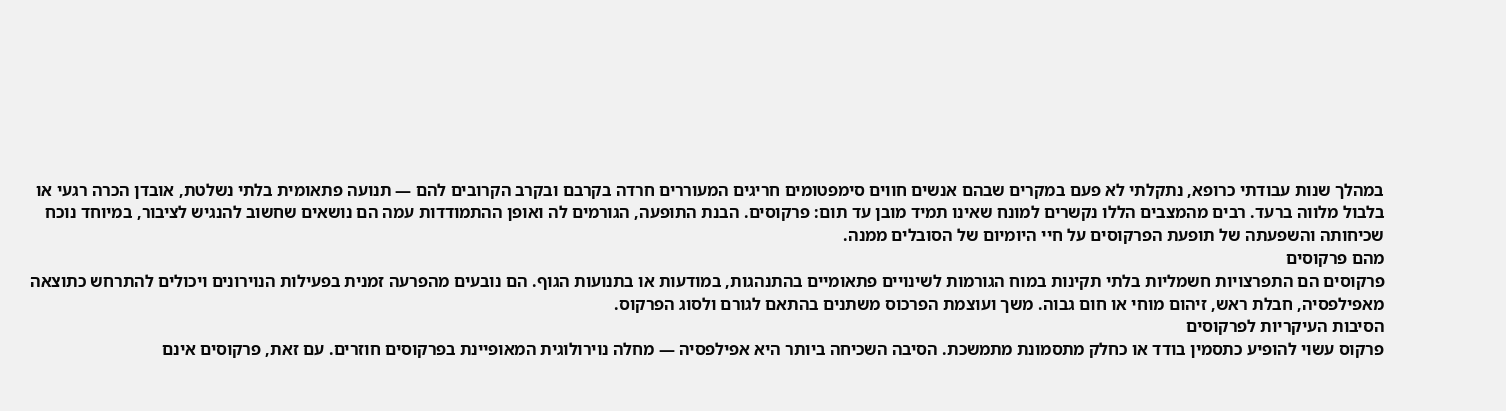במהלך שנות עבודתי כרופא, נתקלתי לא פעם במקרים שבהם אנשים חווים סימפטומים חריגים המעוררים חרדה בקרבם ובקרב הקרובים להם — תנועה פתאומית בלתי נשלטת, אובדן הכרה רגעי או בלבול מלווה ברעד. רבים מהמצבים הללו נקשרים למונח שאינו תמיד מובן עד תום: פרקוסים. הבנת התופעה, הגורמים לה ואופן ההתמודדות עמה הם נושאים שחשוב להנגיש לציבור, במיוחד נוכח שכיחותה והשפעתה של תופעת הפרקוסים על חיי היומיום של הסובלים ממנה.
מהם פרקוסים
פרקוסים הם התפרצויות חשמליות בלתי תקינות במוח הגורמות לשינויים פתאומיים בהתנהגות, במודעות או בתנועות הגוף. הם נובעים מהפרעה זמנית בפעילות הנוירונים ויכולים להתרחש כתוצאה מאפילפסיה, חבלת ראש, זיהום מוחי או חום גבוה. משך ועוצמת הפרכוס משתנים בהתאם לגורם ולסוג הפרקוס.
הסיבות העיקריות לפרקוסים
פרקוס עשוי להופיע כתסמין בודד או כחלק מתסמונת מתמשכת. הסיבה השכיחה ביותר היא אפילפסיה — מחלה נוירולוגית המאופיינת בפרקוסים חוזרים. עם זאת, פרקוסים אינם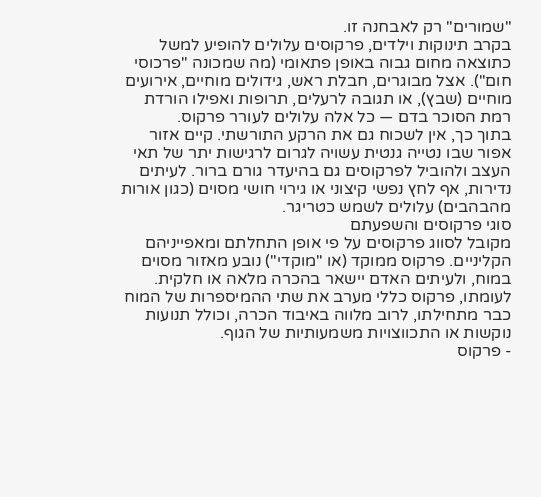"שמורים" רק לאבחנה זו.
בקרב תינוקות וילדים, פרקוסים עלולים להופיע למשל כתוצאה מחום גבוה באופן פתאומי (מה שמכונה "פרכוסי חום"). אצל מבוגרים, חבלת ראש, גידולים מוחיים, אירועים מוחיים (שבץ), או תגובה לרעלים, תרופות ואפילו הורדת רמת הסוכר בדם — כל אלה עלולים לעורר פרקוס.
בתוך כך, אין לשכוח גם את הרקע התורשתי. קיים אזור אפור שבו נטייה גנטית עשויה לגרום לרגישות יתר של תאי העצב ולהוביל לפרקוסים גם בהיעדר גורם ברור. לעיתים נדירות, אף לחץ נפשי קיצוני או גירוי חושי מסוים (כגון אורות מהבהבים) עלולים לשמש כטריגר.
סוגי פרקוסים והשפעתם
מקובל לסווג פרקוסים על פי אופן התחלתם ומאפייניהם הקליניים. פרקוס ממוקד (או "מוקדי") נובע מאזור מסוים במוח, ולעיתים האדם יישאר בהכרה מלאה או חלקית. לעומתו, פרקוס כללי מערב את שתי ההמיספרות של המוח כבר מתחילתו, לרוב מלווה באיבוד הכרה, וכולל תנועות נוקשות או התכווצויות משמעותיות של הגוף.
- פרקוס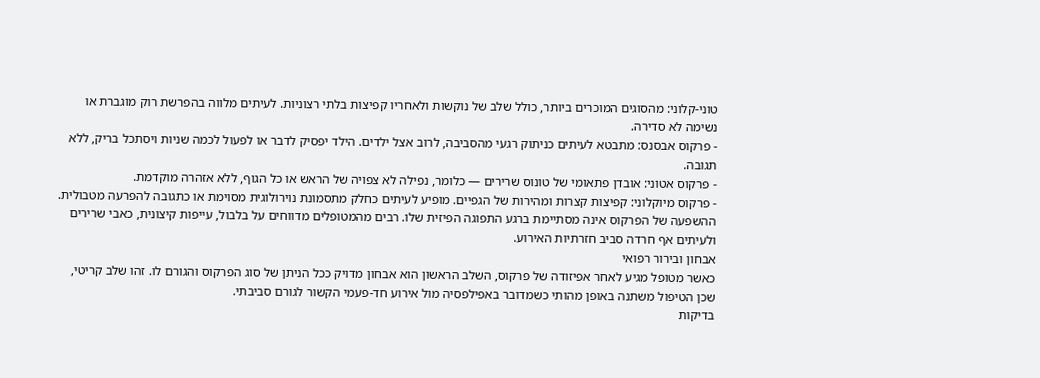טוני-קלוני: מהסוגים המוכרים ביותר, כולל שלב של נוקשות ולאחריו קפיצות בלתי רצוניות. לעיתים מלווה בהפרשת רוק מוגברת או נשימה לא סדירה.
- פרקוס אבסנס: מתבטא לעיתים כניתוק רגעי מהסביבה, לרוב אצל ילדים. הילד יפסיק לדבר או לפעול לכמה שניות ויסתכל בריק, ללא תגובה.
- פרקוס אטוני: אובדן פתאומי של טונוס שרירים — כלומר, נפילה לא צפויה של הראש או כל הגוף, ללא אזהרה מוקדמת.
- פרקוס מיוקלוני: קפיצות קצרות ומהירות של הגפיים. מופיע לעיתים כחלק מתסמונת נוירולוגית מסוימת או כתגובה להפרעה מטבולית.
ההשפעה של הפרקוס אינה מסתיימת ברגע התפוגה הפיזית שלו. רבים מהמטופלים מדווחים על בלבול, עייפות קיצונית, כאבי שרירים ולעיתים אף חרדה סביב חזרתיות האירוע.
אבחון ובירור רפואי
כאשר מטופל מגיע לאחר אפיזודה של פרקוס, השלב הראשון הוא אבחון מדויק ככל הניתן של סוג הפרקוס והגורם לו. זהו שלב קריטי, שכן הטיפול משתנה באופן מהותי כשמדובר באפילפסיה מול אירוע חד-פעמי הקשור לגורם סביבתי.
בדיקות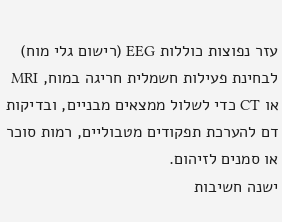עזר נפוצות כוללות EEG (רישום גלי מוח) לבחינת פעילות חשמלית חריגה במוח, MRI או CT כדי לשלול ממצאים מבניים, ובדיקות דם להערכת תפקודים מטבוליים, רמות סוכר או סמנים לזיהום.
ישנה חשיבות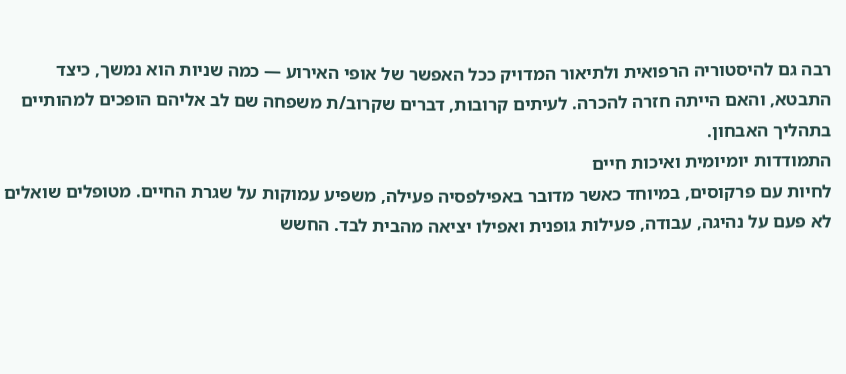רבה גם להיסטוריה הרפואית ולתיאור המדויק ככל האפשר של אופי האירוע — כמה שניות הוא נמשך, כיצד התבטא, והאם הייתה חזרה להכרה. לעיתים קרובות, דברים שקרוב/ת משפחה שם לב אליהם הופכים למהותיים בתהליך האבחון.
התמודדות יומיומית ואיכות חיים
לחיות עם פרקוסים, במיוחד כאשר מדובר באפילפסיה פעילה, משפיע עמוקות על שגרת החיים. מטופלים שואלים לא פעם על נהיגה, עבודה, פעילות גופנית ואפילו יציאה מהבית לבד. החשש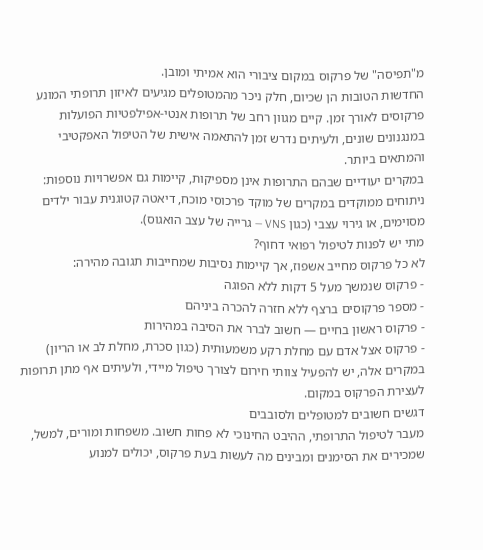מ"תפיסה" של פרקוס במקום ציבורי הוא אמיתי ומובן.
החדשות הטובות הן שכיום, חלק ניכר מהמטופלים מגיעים לאיזון תרופתי המונע פרקוסים לאורך זמן. קיים מגוון רחב של תרופות אנטי-אפילפטיות הפועלות במנגנונים שונים, ולעיתים נדרש זמן להתאמה אישית של הטיפול האפקטיבי והמתאים ביותר.
במקרים יעודיים שבהם התרופות אינן מספיקות, קיימות גם אפשרויות נוספות: ניתוחים ממוקדים במקרים של מוקד פרכוסי מוכח, דיאטה קטוגנית עבור ילדים מסוימים, או גירוי עצבי (כגון VNS — גרייה של עצב הואגוס).
מתי יש לפנות לטיפול רפואי דחוף?
לא כל פרקוס מחייב אשפוז, אך קיימות נסיבות שמחייבות תגובה מהירה:
- פרקוס שנמשך מעל 5 דקות ללא הפוגה
- מספר פרקוסים ברצף ללא חזרה להכרה ביניהם
- פרקוס ראשון בחיים — חשוב לברר את הסיבה במהירות
- פרקוס אצל אדם עם מחלת רקע משמעותית (כגון סכרת, מחלת לב או הריון)
במקרים אלה, יש להפעיל צוותי חירום לצורך טיפול מיידי, ולעיתים אף מתן תרופות לעצירת הפרקוס במקום.
דגשים חשובים למטופלים ולסובבים
מעבר לטיפול התרופתי, ההיבט החינוכי לא פחות חשוב. משפחות ומורים, למשל, שמכירים את הסימנים ומבינים מה לעשות בעת פרקוס, יכולים למנוע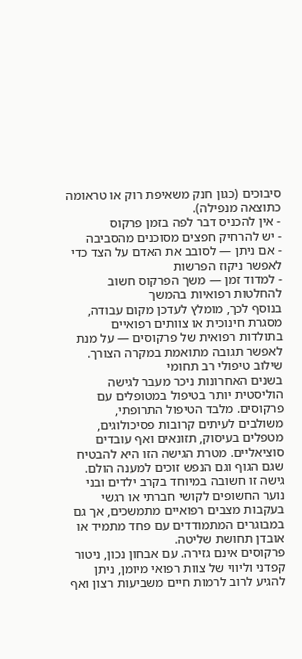סיבוכים (כגון חנק משאיפת רוק או טראומה כתוצאה מנפילה).
- אין להכניס דבר לפה בזמן פרקוס
- יש להרחיק חפצים מסוכנים מהסביבה
- אם ניתן — לסובב את האדם על הצד כדי לאפשר ניקוז הפרשות
- למדוד זמן — משך הפרקוס חשוב להחלטות רפואיות בהמשך
בנוסף לכך, מומלץ לעדכן מקום עבודה, מסגרת חינוכית או צוותים רפואיים בתולדות רפואית של פרקוסים — על מנת לאפשר תגובה מתואמת במקרה הצורך.
שילוב טיפולי רב תחומי
בשנים האחרונות ניכר מעבר לגישה הוליסטית יותר בטיפול במטופלים עם פרקוסים. מלבד הטיפול התרופתי, משולבים לעיתים קרובות פסיכולוגים, מטפלים בעיסוק, תזונאים ואף עובדים סוציאליים. מטרת הגישה הזו היא להבטיח שגם הגוף וגם הנפש זוכים למענה הולם.
גישה זו חשובה במיוחד בקרב ילדים ובני נוער החשופים לקושי חברתי או רגשי בעקבות מצבים רפואיים מתמשכים, אך גם במבוגרים המתמודדים עם פחד מתמיד או אובדן תחושת שליטה.
פרקוסים אינם גזירה. עם אבחון נכון, ניטור קפדני וליווי של צוות רפואי מיומן, ניתן להגיע לרוב לרמות חיים משביעות רצון ואף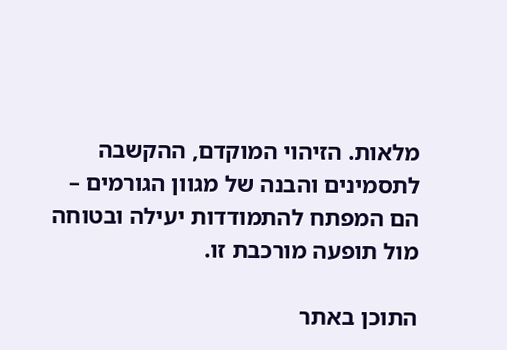מלאות. הזיהוי המוקדם, ההקשבה לתסמינים והבנה של מגוון הגורמים – הם המפתח להתמודדות יעילה ובטוחה מול תופעה מורכבת זו.

התוכן באתר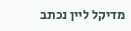מדיקל ליין נכתב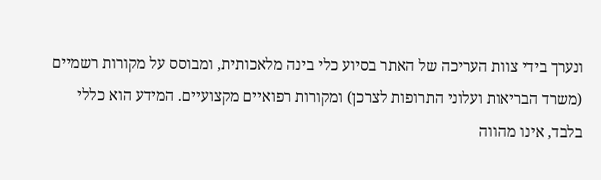ונערך בידי צוות העריכה של האתר בסיוע כלי בינה מלאכותית, ומבוסס על מקורות רשמיים (משרד הבריאות ועלוני התרופות לצרכן) ומקורות רפואיים מקצועיים. המידע הוא כללי בלבד, אינו מהווה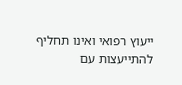ייעוץ רפואי ואינו תחליף להתייעצות עם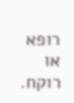רופא או רוקח.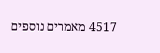4517 מאמרים נוספים